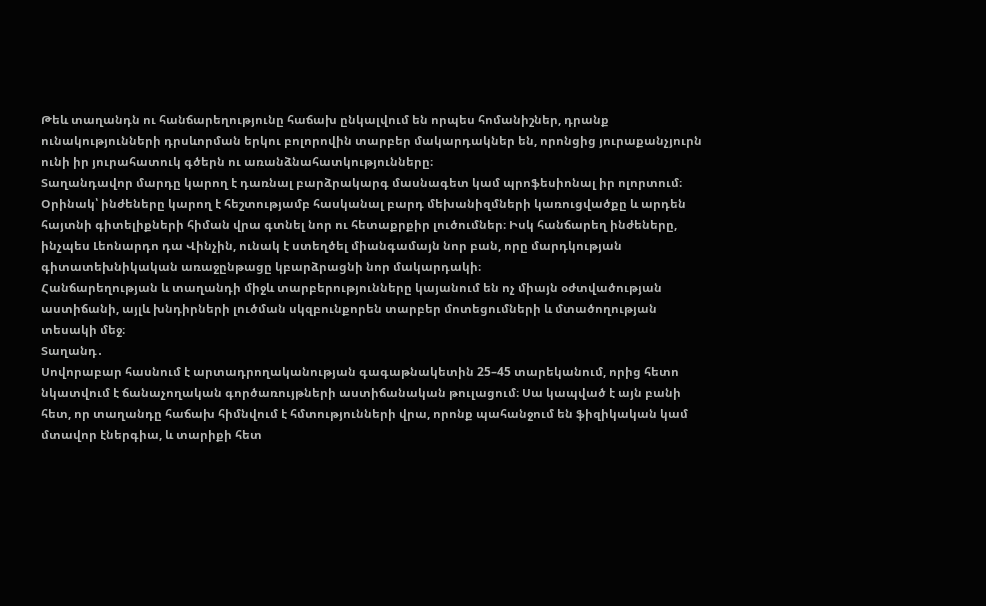Թեև տաղանդն ու հանճարեղությունը հաճախ ընկալվում են որպես հոմանիշներ, դրանք ունակությունների դրսևորման երկու բոլորովին տարբեր մակարդակներ են, որոնցից յուրաքանչյուրն ունի իր յուրահատուկ գծերն ու առանձնահատկությունները։
Տաղանդավոր մարդը կարող է դառնալ բարձրակարգ մասնագետ կամ պրոֆեսիոնալ իր ոլորտում։ Օրինակ՝ ինժեները կարող է հեշտությամբ հասկանալ բարդ մեխանիզմների կառուցվածքը և արդեն հայտնի գիտելիքների հիման վրա գտնել նոր ու հետաքրքիր լուծումներ։ Իսկ հանճարեղ ինժեները, ինչպես Լեոնարդո դա Վինչին, ունակ է ստեղծել միանգամայն նոր բան, որը մարդկության գիտատեխնիկական առաջընթացը կբարձրացնի նոր մակարդակի։
Հանճարեղության և տաղանդի միջև տարբերությունները կայանում են ոչ միայն օժտվածության աստիճանի, այլև խնդիրների լուծման սկզբունքորեն տարբեր մոտեցումների և մտածողության տեսակի մեջ։
Տաղանդ․
Սովորաբար հասնում է արտադրողականության գագաթնակետին 25–45 տարեկանում, որից հետո նկատվում է ճանաչողական գործառույթների աստիճանական թուլացում։ Սա կապված է այն բանի հետ, որ տաղանդը հաճախ հիմնվում է հմտությունների վրա, որոնք պահանջում են ֆիզիկական կամ մտավոր էներգիա, և տարիքի հետ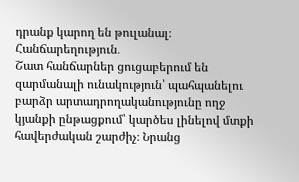դրանք կարող են թուլանալ։
Հանճարեղություն․
Շատ հանճարներ ցուցաբերում են զարմանալի ունակություն՝ պահպանելու բարձր արտադրողականությունը ողջ կյանքի ընթացքում՝ կարծես լինելով մտքի հավերժական շարժիչ։ Նրանց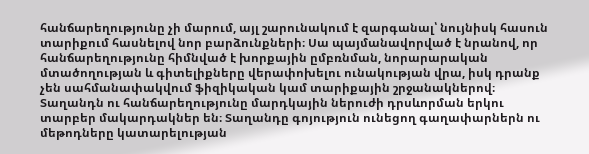հանճարեղությունը չի մարում, այլ շարունակում է զարգանալ՝ նույնիսկ հասուն տարիքում հասնելով նոր բարձունքների։ Սա պայմանավորված է նրանով, որ հանճարեղությունը հիմնված է խորքային ըմբռնման, նորարարական մտածողության և գիտելիքները վերափոխելու ունակության վրա, իսկ դրանք չեն սահմանափակվում ֆիզիկական կամ տարիքային շրջանակներով։
Տաղանդն ու հանճարեղությունը մարդկային ներուժի դրսևորման երկու տարբեր մակարդակներ են։ Տաղանդը գոյություն ունեցող գաղափարներն ու մեթոդները կատարելության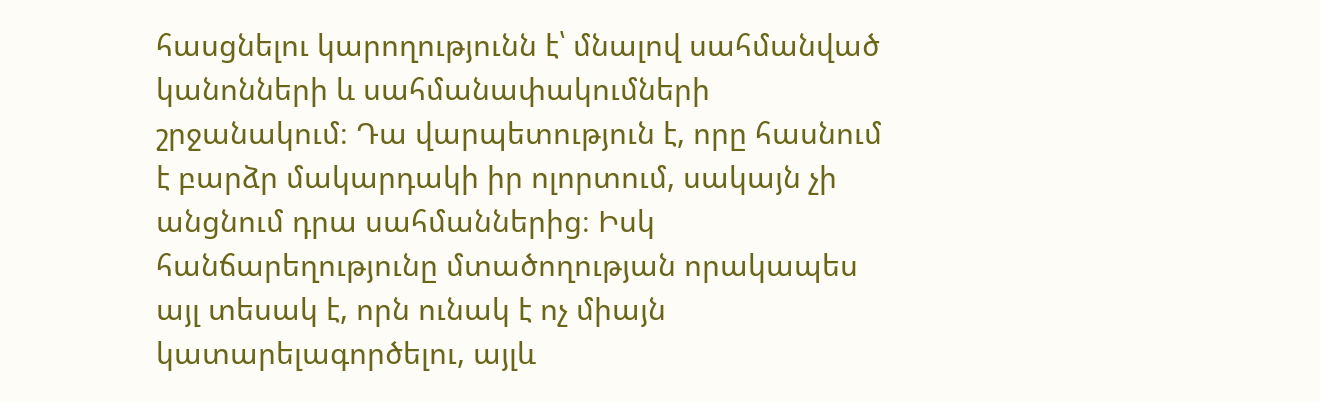հասցնելու կարողությունն է՝ մնալով սահմանված կանոնների և սահմանափակումների շրջանակում։ Դա վարպետություն է, որը հասնում է բարձր մակարդակի իր ոլորտում, սակայն չի անցնում դրա սահմաններից։ Իսկ հանճարեղությունը մտածողության որակապես այլ տեսակ է, որն ունակ է ոչ միայն կատարելագործելու, այլև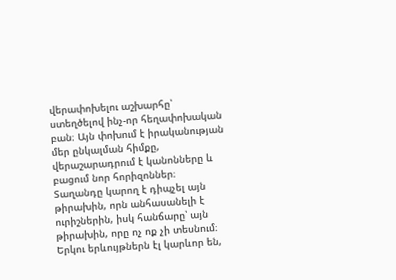վերափոխելու աշխարհը՝ ստեղծելով ինչ-որ հեղափոխական բան։ Այն փոխում է իրականության մեր ընկալման հիմքը, վերաշարադրում է կանոնները և բացում նոր հորիզոններ։
Տաղանդը կարող է դիպչել այն թիրախին, որն անհասանելի է ուրիշներին, իսկ հանճարը՝ այն թիրախին, որը ոչ ոք չի տեսնում։
Երկու երևույթներն էլ կարևոր են,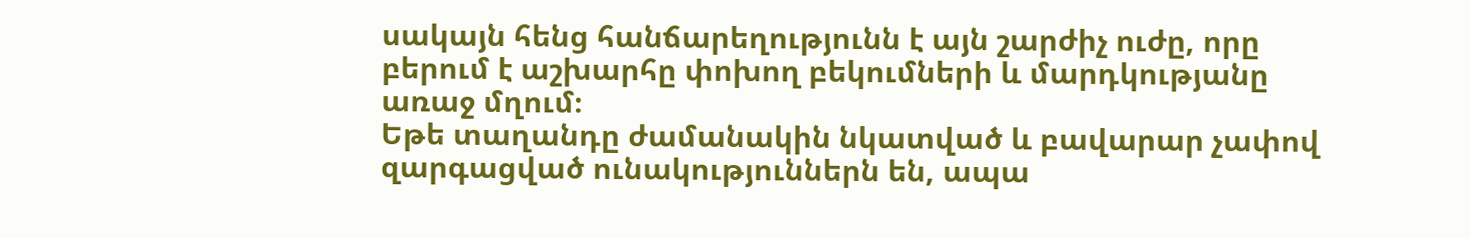սակայն հենց հանճարեղությունն է այն շարժիչ ուժը, որը բերում է աշխարհը փոխող բեկումների և մարդկությանը առաջ մղում։
Եթե տաղանդը ժամանակին նկատված և բավարար չափով զարգացված ունակություններն են, ապա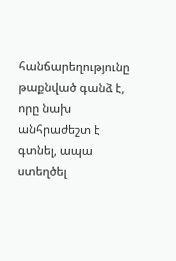հանճարեղությունը թաքնված գանձ է, որը նախ անհրաժեշտ է գտնել, ապա ստեղծել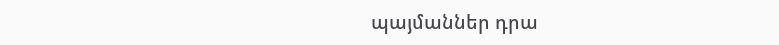պայմաններ դրա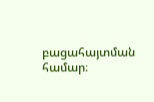բացահայտման համար։